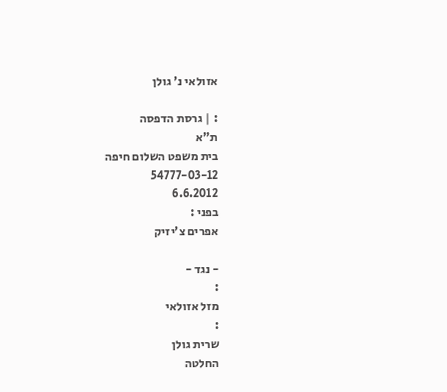אזולאי נ' גולן

: | גרסת הדפסה
ת"א
בית משפט השלום חיפה
54777-03-12
6.6.2012
בפני :
אפרים צ'יזיק

- נגד -
:
מזל אזולאי
:
שרית גולן
החלטה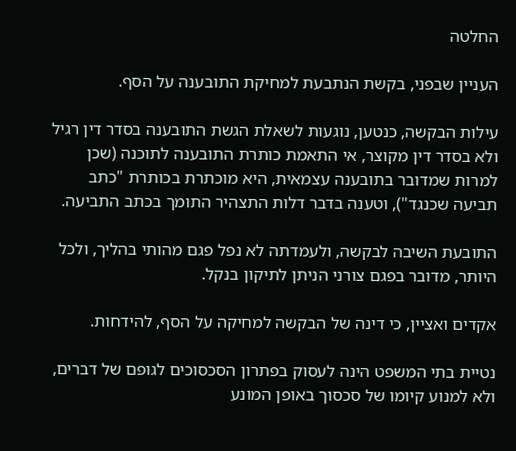החלטה

העניין שבפני, בקשת הנתבעת למחיקת התובענה על הסף.

עילות הבקשה, כנטען, נוגעות לשאלת הגשת התובענה בסדר דין רגיל ולא בסדר דין מקוצר, אי התאמת כותרת התובענה לתוכנה (שכן למרות שמדובר בתובענה עצמאית, היא מוכתרת בכותרת "כתב תביעה שכנגד"), וטענה בדבר דלות התצהיר התומך בכתב התביעה.

התובעת השיבה לבקשה, ולעמדתה לא נפל פגם מהותי בהליך, ולכל היותר, מדובר בפגם צורני הניתן לתיקון בנקל.

אקדים ואציין, כי דינה של הבקשה למחיקה על הסף, להידחות.

נטיית בתי המשפט הינה לעסוק בפתרון הסכסוכים לגופם של דברים, ולא למנוע קיומו של סכסוך באופן המונע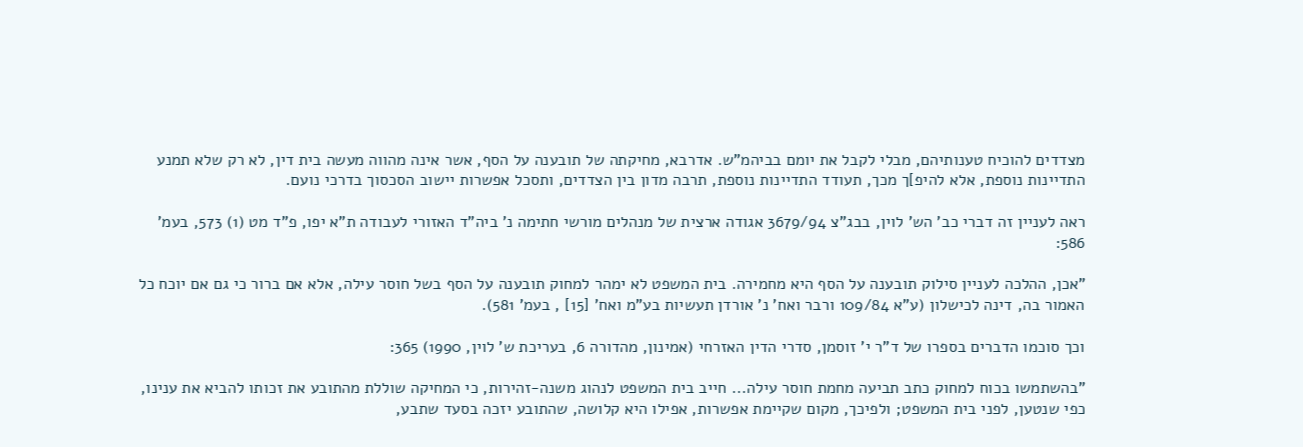מצדדים להוכיח טענותיהם, מבלי לקבל את יומם בביהמ"ש. אדרבא, מחיקתה של תובענה על הסף, אשר אינה מהווה מעשה בית דין, לא רק שלא תמנע התדיינות נוספת, אלא להיפ]ך מכך, תעודד התדיינות נוספת, תרבה מדון בין הצדדים, ותסכל אפשרות יישוב הסכסוך בדרכי נועם.

ראה לעניין זה דברי כב' הש' לוין, בבג"צ 3679/94 אגודה ארצית של מנהלים מורשי חתימה נ' ביה"ד האזורי לעבודה ת"א יפו, פ"ד מט (1) 573, בעמ' 586:

"אכן, ההלכה לעניין סילוק תובענה על הסף היא מחמירה. בית המשפט לא ימהר למחוק תובענה על הסף בשל חוסר עילה, אלא אם ברור כי גם אם יוכח כל האמור בה, דינה לכישלון (ע"א 109/84 ורבר ואח' נ' אורדן תעשיות בע"מ ואח' [15] , בעמ' 581).

וכך סוכמו הדברים בספרו של ד"ר י' זוסמן, סדרי הדין האזרחי (אמינון, מהדורה 6, בעריכת ש' לוין, 1990) 365:

"בהשתמשו בכוח למחוק כתב תביעה מחמת חוסר עילה... חייב בית המשפט לנהוג משנה-זהירות, כי המחיקה שוללת מהתובע את זכותו להביא את ענינו, כפי שנטען, לפני בית המשפט; ולפיכך, מקום שקיימת אפשרות, אפילו היא קלושה, שהתובע יזכה בסעד שתבע,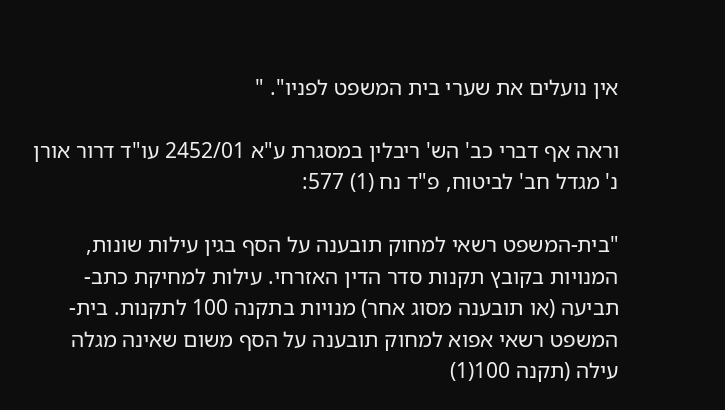אין נועלים את שערי בית המשפט לפניו". "

וראה אף דברי כב' הש' ריבלין במסגרת ע"א 2452/01 עו"ד דרור אורן נ' מגדל חב' לביטוח, פ"ד נח (1) 577:

"בית-המשפט רשאי למחוק תובענה על הסף בגין עילות שונות, המנויות בקובץ תקנות סדר הדין האזרחי. עילות למחיקת כתב-תביעה (או תובענה מסוג אחר) מנויות בתקנה 100 לתקנות. בית-המשפט רשאי אפוא למחוק תובענה על הסף משום שאינה מגלה עילה (תקנה 100(1)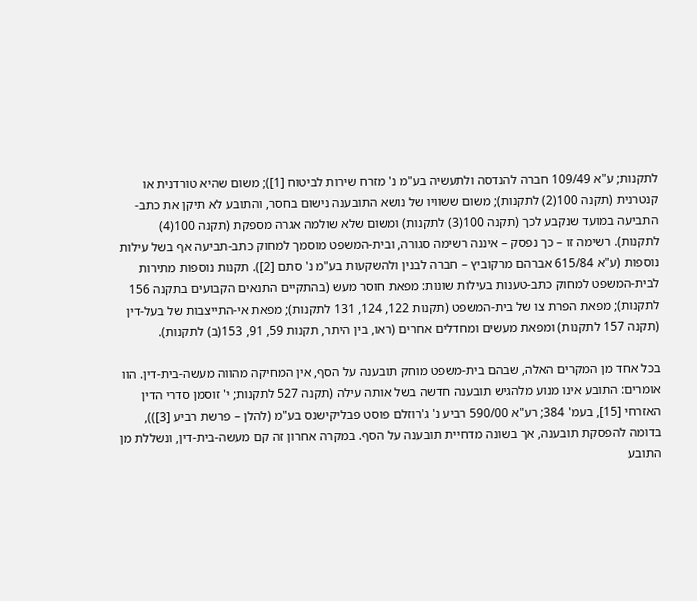לתקנות; ע"א 109/49 חברה להנדסה ולתעשיה בע"מ נ' מזרח שירות לביטוח [1]); משום שהיא טורדנית או קנטרנית (תקנה 100(2) לתקנות); משום ששוויו של נושא התובענה נישום בחסר, והתובע לא תיקן את כתב-התביעה במועד שנקבע לכך (תקנה 100(3) לתקנות) ומשום שלא שולמה אגרה מספקת (תקנה 100(4) לתקנות). רשימה זו – כך נפסק – איננה רשימה סגורה, ובית-המשפט מוסמך למחוק כתב-תביעה אף בשל עילות נוספות (ע"א 615/84 אברהם מרקוביץ – חברה לבנין ולהשקעות בע"מ נ' סתם [2]). תקנות נוספות מתירות לבית-המשפט למחוק כתב-טענות בעילות שונות: מפאת חוסר מעש (בהתקיים התנאים הקבועים בתקנה 156 לתקנות); מפאת הפרת צו של בית-המשפט (תקנות 122, 124, 131 לתקנות); מפאת אי-התייצבות של בעל-דין (תקנה 157 לתקנות) ומפאת מעשים ומחדלים אחרים (ראו, בין היתר, תקנות 59, 91, 153(ב) לתקנות).

בכל אחד מן המקרים האלה, שבהם בית-משפט מוחק תובענה על הסף, אין המחיקה מהווה מעשה-בית-דין. הוו אומרים: התובע אינו מנוע מלהגיש תובענה חדשה בשל אותה עילה (תקנה 527 לתקנות; י' זוסמן סדרי הדין האזרחי [15], בעמ' 384; רע"א 590/00 רביע נ' ג'רוזלם פוסט פבליקישנס בע"מ (להלן – פרשת רביע [3])), בדומה להפסקת תובענה, אך בשונה מדחיית תובענה על הסף. במקרה אחרון זה קם מעשה-בית-דין, ונשללת מן התובע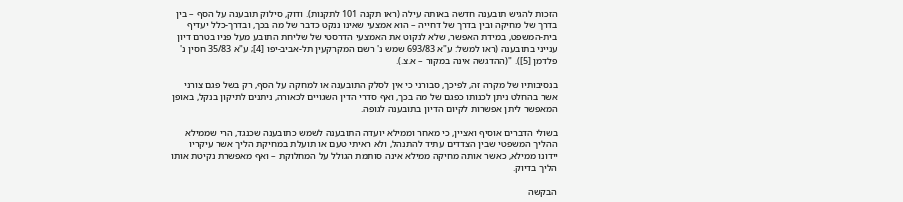הזכות להגיש תובענה חדשה באותה עילה (ראו תקנה 101 לתקנות). ודוק, סילוק תובענה על הסף – בין בדרך של מחיקה ובין בדרך של דחייה – הוא אמצעי שאינו ננקט כדבר של מה בכך, ובדרך-כלל יעדיף בית-המשפט, במידת האפשר, שלא לנקוט את האמצעי הדרסטי של שליחת התובע מעל פניו בטרם דיון ענייני בתובענה (ראו למשל: ע"א 693/83 שמש נ' רשם המקרקעין תל-אביב-יפו [4]; ע"א 35/83 חסין נ' פלדמן [5]). "(ההדגשה אינה במקור – א.צ.).

בנסיבותיו של מקרה זה, לפיכך, סבורני כי אין לסלק התובענה או למחקה על הסף, רק בשל פגם צורני אשר בהחלט ניתן לכנותו כפגם של מה בכך, ואף סדרי הדין השגויים לכאורה, ניתנים לתיקון בנקל, באופן המאפשר ליתן אפשרות לקיום הדיון בתובענה לגופה.

בשולי הדברים אוסיף ואציין, כי מאחר וממילא יועדה התובענה לשמש כתובענה שכנגד, הרי שממילא ההליך המשפטי שבין הצדדים עתיד להתנהל, ולא ראיתי טעם או תועלת במחיקת הליך אשר עיקריו יידונו ממילא, כאשר אותה מחיקה ממילא אינה סותמת הגולל על המחלוקת – ואף מאפשרת נקיטת אותו הליך בדיוק.

הבקשה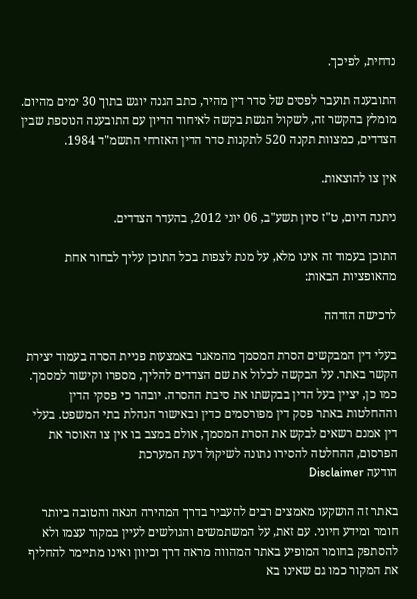נדחית, לפיכך.

התובענה תועבר לפסים של סדר דין מהיר, כתב הגנה יוגש בתוך 30 ימים מהיום. מומלץ בהקשר זה, לשקול הגשת בקשה לאיחוד הדיון עם התובענה הנוספת שבין הצדדים, כמצוות תקנה 520 לתקנות סדר הדין האזרחי התשמ"ד 1984.

אין צו להוצאות.

ניתנה היום, ט"ז סיון תשע"ב, 06 יוני 2012, בהעדר הצדדים.

התוכן בעמוד זה אינו מלא, על מנת לצפות בכל התוכן עליך לבחור אחת מהאופציות הבאות:

לרכישה הזדהה

בעלי דין המבקשים הסרת המסמך מהמאגר באמצעות פניית הסרה בעמוד יצירת הקשר באתר. על הבקשה לכלול את שם הצדדים להליך, מספרו וקישור למסמך. כמו כן, יציין בעל הדין בבקשתו את סיבת ההסרה. יובהר כי פסקי הדין וההחלטות באתר פסק דין מפורסמים כדין ובאישור הנהלת בתי המשפט. בעלי דין אמנם רשאים לבקש את הסרת המסמך, אולם במצב בו אין צו האוסר את הפרסום, ההחלטה להסירו נתונה לשיקול דעת המערכת
הודעה Disclaimer

באתר זה הושקעו מאמצים רבים להעביר בדרך המהירה הנאה והטובה ביותר חומר ומידע חיוני. עם זאת, על המשתמשים והגולשים לעיין במקור עצמו ולא להסתפק בחומר המופיע באתר המהווה מראה דרך וכיוון ואינו מתיימר להחליף את המקור כמו גם שאינו בא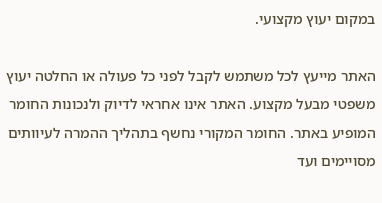במקום יעוץ מקצועי.

האתר מייעץ לכל משתמש לקבל לפני כל פעולה או החלטה יעוץ משפטי מבעל מקצוע. האתר אינו אחראי לדיוק ולנכונות החומר המופיע באתר. החומר המקורי נחשף בתהליך ההמרה לעיוותים מסויימים ועד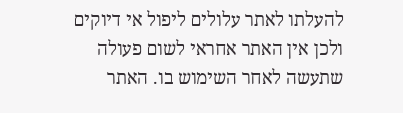להעלתו לאתר עלולים ליפול אי דיוקים ולכן אין האתר אחראי לשום פעולה שתעשה לאחר השימוש בו. האתר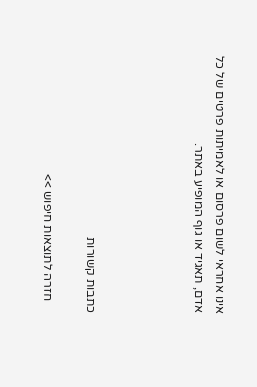אינו אחראי לשום פרסום או לאמיתות פרטים של כל אדם, תאגיד או גוף המופיע באתר.




כתבות קשורות

    חזרה לתוצאות חיפוש >>